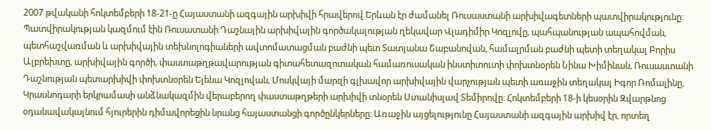2007 թվականի հոկտեմբերի 18-21-ը Հայաստանի ազգային արխիվի հրավերով Երևան էր ժամանել Ռուսաստանի արխիվագետների պատվիրակությունը: Պատվիրակության կազմում էին Ռուսատանի Դաշնային արխիվային գործակալության ղեկավար Վլադիմիր Կոզլովը, պահպանության ապահովման, պետհաշվառման և արխիվային տեխնոլոգիաների ավտոմատացման բաժնի պետ Տատյանա Շաբանովան, համալրման բաժնի պետի տեղակալ Բորիս Ալբրեխտը, արխիվային գործի, փաստաթղթավարության գիտահետազոտական համառուսական ինստիտուտի փոխտնօրեն Նինա Խիմինան, Ռուսաստանի Դաշնության պետարխիվի փոխտնօրեն Ելենա Կոզլովան, Մոսկվայի մարզի գլխավոր արխիվային վարչության պետի առաջին տեղակալ Իգոր Ռոմալինը, Կրասնոդարի երկրամասի անձնակազմին վերաբերող փաստաթղթերի արխիվի տնօրեն Ստանիսլավ Տեմիրովը: Հոկտեմբերի 18-ի կեսօրին Զվարթնոց օդանավակայնում հյուրերին դիմավորեցին նրանց հայաստանցի գործընկերները: Առաջին այցելությունը Հայաստանի ազգային արխիվ էր, որտեղ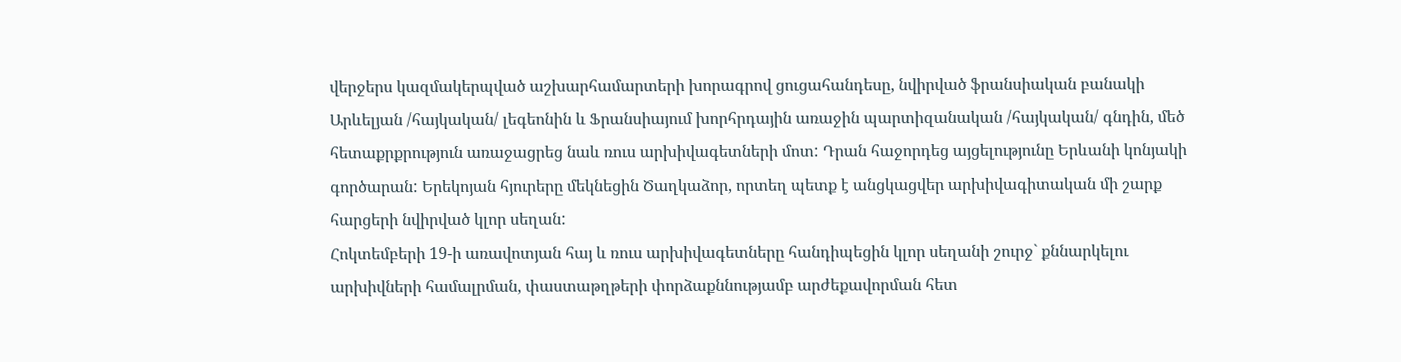վերջերս կազմակերպված աշխարհամարտերի խորագրով ցուցահանդեսը, նվիրված ֆրանսիական բանակի Արևելյան /հայկական/ լեգեոնին և Ֆրանսիայում խորհրդային առաջին պարտիզանական /հայկական/ գնդին, մեծ հետաքրքրություն առաջացրեց նաև ռուս արխիվագետների մոտ: Դրան հաջորդեց այցելությունը Երևանի կոնյակի գործարան: Երեկոյան հյուրերը մեկնեցին Ծաղկաձոր, որտեղ պետք է անցկացվեր արխիվագիտական մի շարք հարցերի նվիրված կլոր սեղան:
Հոկտեմբերի 19-ի առավոտյան հայ և ռուս արխիվագետները հանդիպեցին կլոր սեղանի շուրջ` քննարկելու արխիվների համալրման, փաստաթղթերի փորձաքննությամբ արժեքավորման հետ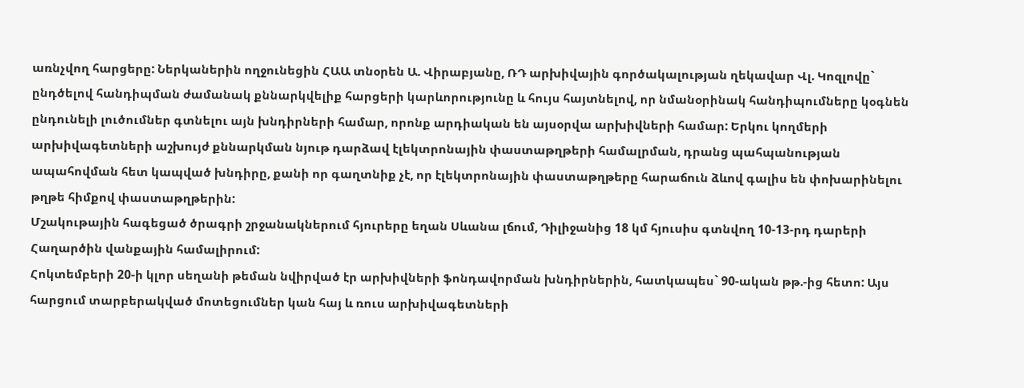առնչվող հարցերը: Ներկաներին ողջունեցին ՀԱԱ տնօրեն Ա. Վիրաբյանը, ՌԴ արխիվային գործակալության ղեկավար Վլ. Կոզլովը` ընդծելով հանդիպման ժամանակ քննարկվելիք հարցերի կարևորությունը և հույս հայտնելով, որ նմանօրինակ հանդիպումները կօգնեն ընդունելի լուծումներ գտնելու այն խնդիրների համար, որոնք արդիական են այսօրվա արխիվների համար: Երկու կողմերի արխիվագետների աշխույժ քննարկման նյութ դարձավ էլեկտրոնային փաստաթղթերի համալրման, դրանց պահպանության ապահովման հետ կապված խնդիրը, քանի որ գաղտնիք չէ, որ էլեկտրոնային փաստաթղթերը հարաճուն ձևով գալիս են փոխարինելու թղթե հիմքով փաստաթղթերին:
Մշակութային հագեցած ծրագրի շրջանակներում հյուրերը եղան Սևանա լճում, Դիլիջանից 18 կմ հյուսիս գտնվող 10-13-րդ դարերի Հաղարծին վանքային համալիրում:
Հոկտեմբերի 20-ի կլոր սեղանի թեման նվիրված էր արխիվների ֆոնդավորման խնդիրներին, հատկապես` 90-ական թթ.-ից հետո: Այս հարցում տարբերակված մոտեցումներ կան հայ և ռուս արխիվագետների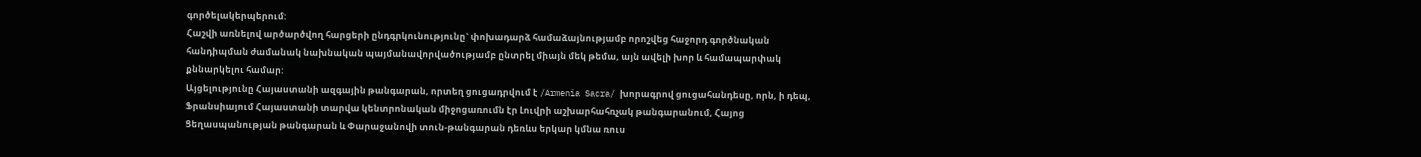գործելակերպերում:
Հաշվի առնելով արծարծվող հարցերի ընդգրկունությունը` փոխադարձ համաձայնությամբ որոշվեց հաջորդ գործնական հանդիպման ժամանակ նախնական պայմանավորվածությամբ ընտրել միայն մեկ թեմա, այն ավելի խոր և համապարփակ քննարկելու համար:
Այցելությունը Հայաստանի ազգային թանգարան, որտեղ ցուցադրվում է /Armenia Sacra/ խորագրով ցուցահանդեսը, որն, ի դեպ, Ֆրանսիայում Հայաստանի տարվա կենտրոնական միջոցառումն էր Լուվրի աշխարհահռչակ թանգարանում, Հայոց Ցեղասպանության թանգարան և Փարաջանովի տուն-թանգարան դեռևս երկար կմնա ռուս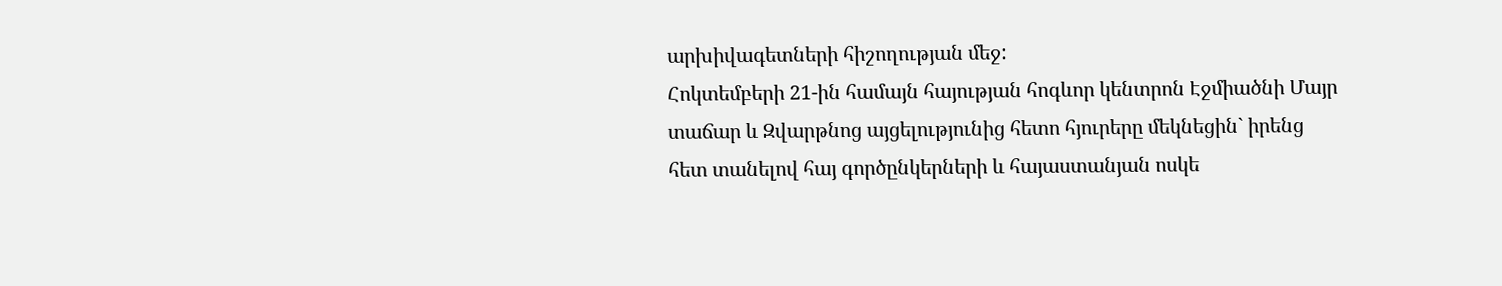արխիվագետների հիշողության մեջ:
Հոկտեմբերի 21-ին համայն հայության հոգևոր կենտրոն Էջմիածնի Մայր տաճար և Զվարթնոց այցելությունից հետո հյուրերը մեկնեցին` իրենց հետ տանելով հայ գործընկերների և հայաստանյան ոսկե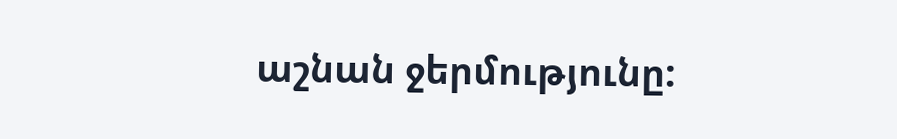աշնան ջերմությունը: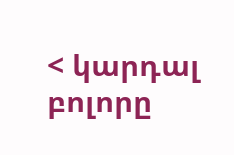< կարդալ բոլորը